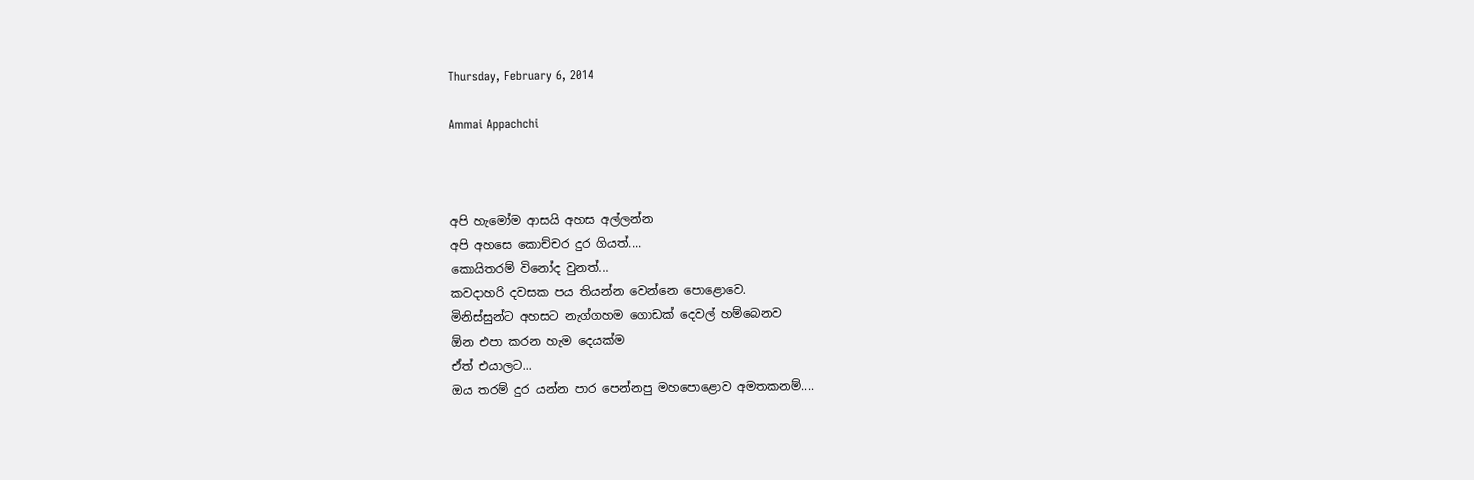Thursday, February 6, 2014

Ammai Appachchi



අපි හැමෝම ආසයි අහස අල්ලන්න
අපි අහසෙ කොච්චර දුර ගියත්....
කොයිතරම් විනෝද වුනත්...
කවදාහරි දවසක පය තියන්න වෙන්නෙ පොළොවෙ.
මිනිස්සුන්ට අහසට නැග්ගහම ගොඩක් දෙවල් හම්බෙනව
ඕන එපා කරන හැම දෙයක්ම
ඒත් එයාලට...
ඔය තරම් දුර යන්න පාර පෙන්නපු මහපොළොව අමතකනම්....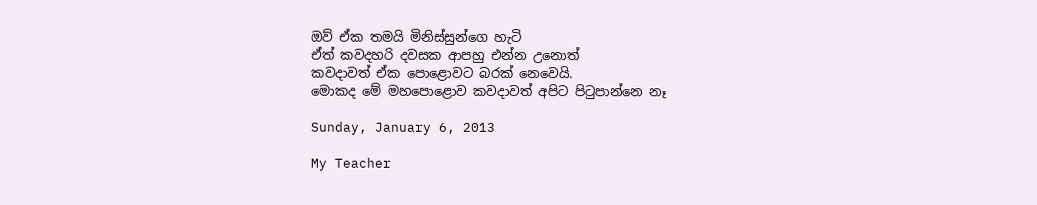ඔව් ඒක තමයි මිනිස්සුන්ගෙ හැටි
ඒත් කවදහරි දවසක ආපහු එන්න උනොත්
කවදාවත් ඒක පොළොවට බරක් නෙවෙ‍යි.
මොකද මේ මහපොළොව කවදාවත් අපිට පිටුපාන්නෙ නෑ

Sunday, January 6, 2013

My Teacher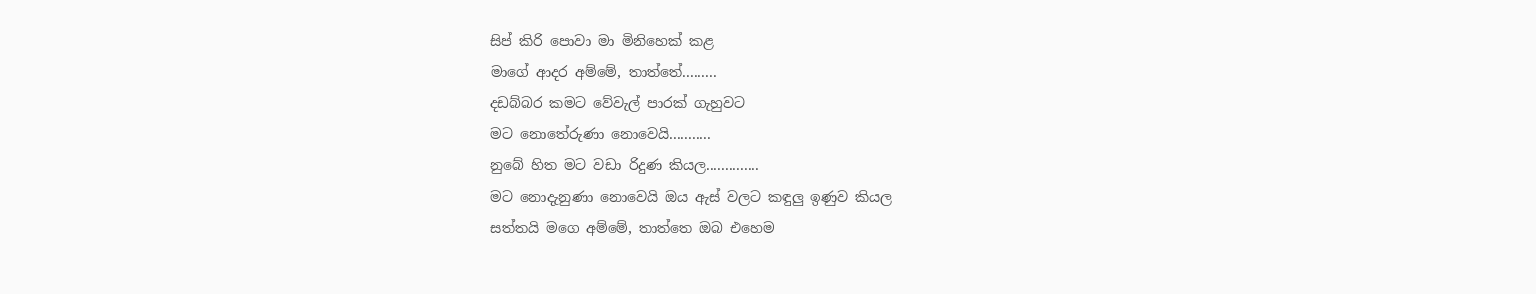සිප් කිරි පොවා මා මිනිහෙක් කළ
මාගේ ආදර අම්මේ, තාත්තේ.........
දඩබ්බර කමට වේවැල් පාරක් ගැහුවට
මට නොතේරුණා නොවෙයි...........
නුබේ හිත මට වඩා රිදුණ කියල..............
මට නොදැනුණා නොවෙයි ඔය ඇස් වලට කඳුලු ඉණුව කියල
සත්තයි මගෙ අම්මේ, තාත්තෙ ඔබ එහෙම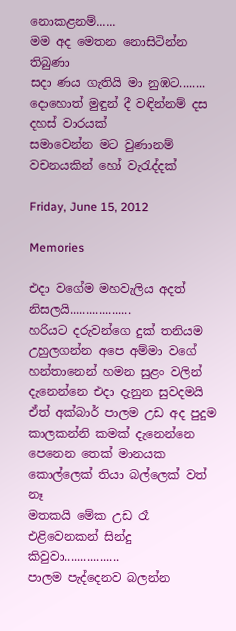නොකළනම්......
මම අද මෙතන නොසිටින්න තිබුණා
සදා ණය ගැතියි මා නුඹට........
දොහොත් මුඳුන් දී වඳින්නම් දස දහස් වාරයක්
සමාවෙන්න මට වුණානම් වචනයකින් හෝ වැරැද්දක්

Friday, June 15, 2012

Memories

එදා වගේම මහවැලිය අදත් නිසලයි...................
හරියට දරුවන්ගෙ දුක් තනියම උහුලගන්න අපෙ අම්මා වගේ
හන්තානෙන් හමන සුළං වලින් දැනෙන්නෙ එදා දැනුන සුවදමයි
ඒත් අක්බාර් පාලම උඩ අද පුදුම කාලකන්නි කමක් දැනෙන්නෙ
පෙනෙන තෙක් මානයක කොල්ලෙක් තියා බල්ලෙක් වත් නෑ
මතකයි මේක උඩ රෑ එළිවෙනකන් සින්දු කිවුවා.................
පාලම පැද්දෙනව බලන්න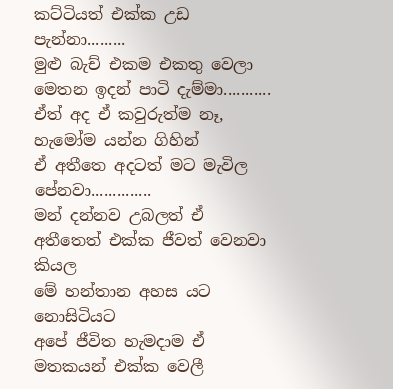කට්ටියත් එක්ක උඩ පැන්නා.........
මුළු බැච් එකම එකතු වෙලා මෙතන ඉදන් පාටි දැම්මා...........
ඒත් අද ඒ කවුරුත්ම නෑ, හැමෝම යන්න ගිහින්
ඒ අතීතෙ අදටත් මට මැවිල පේනවා..............
මන් දන්නව උබලත් ඒ අතීතෙත් එක්ක ජීවත් වෙනවා කියල
මේ හන්තාන අහස යට නොසිටියට
අපේ ජීවිත හැමදාම ඒ මතකයන් එක්ක වෙලී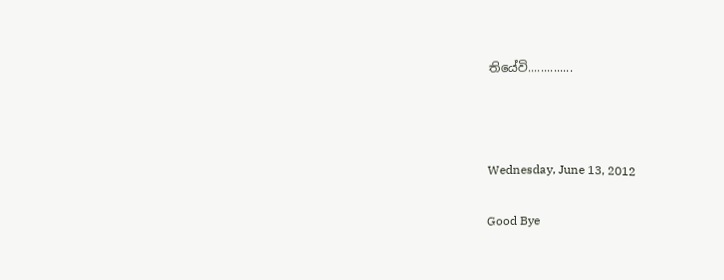තියේවි..............



Wednesday, June 13, 2012

Good Bye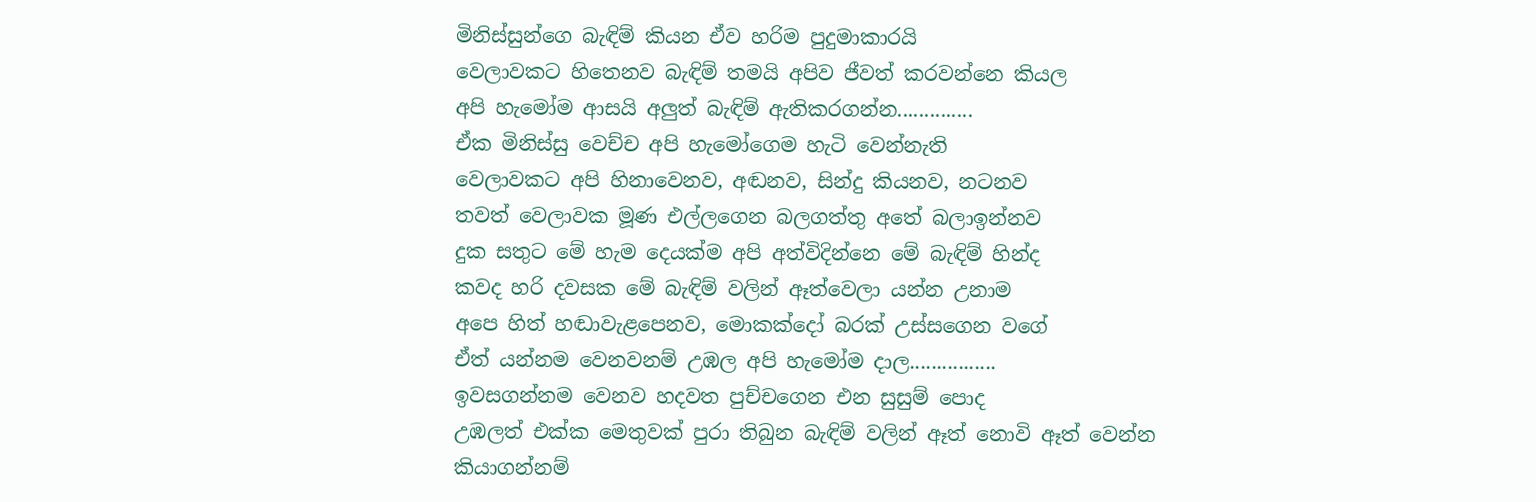මිනිස්සුන්ගෙ බැඳිම් කියන ඒව හරිම පුදුමාකාරයි
වෙලාවකට හිතෙනව බැඳිම් තමයි අපිව ජීවත් කරවන්නෙ කියල
අපි හැමෝම ආසයි අලුත් බැඳිම් ඇතිකරගන්න..............
ඒක මිනිස්සු වෙච්ච අපි හැමෝගෙම හැටි වෙන්නැති
වෙලාවකට අපි හිනාවෙනව, අඬනව, සින්දු කියනව, නටනව
තවත් වෙලාවක මූණ එල්ලගෙන බලගත්තු අතේ බලාඉන්නව
දුක සතුට මේ හැම දෙයක්ම අපි අත්විදින්නෙ මේ බැඳිම් හින්ද
කවද හරි දවසක මේ බැඳිම් වලින් ඈත්වෙලා යන්න උනාම
අපෙ හිත් හඬාවැළපෙනව, මොකක්දෝ බරක් උස්සගෙන වගේ
ඒත් යන්නම වෙනවනම් උඹල අපි හැමෝම දාල................
ඉවසගන්නම වෙනව හදවත පුච්චගෙන එන සුසුම් පොද
උඹලත් එක්ක මෙතුවක් පුරා තිබුන බැඳිම් වලින් ඈත් නොවි ඈත් වෙන්න
කියාගන්නම්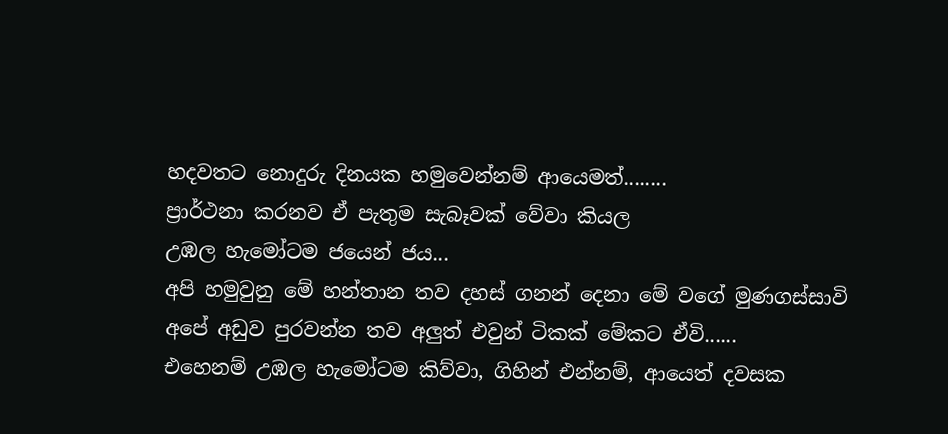හදවතට නොදුරු දිනයක හමුවෙන්නම් ආයෙමත්........
ප්‍රාර්ථනා කරනව ඒ පැතුම සැබෑවක් වේවා කියල
උඹල හැමෝටම ජයෙන් ජය...
අපි හමුවුනු මේ හන්තාන තව දහස් ගනන් දෙනා මේ වගේ මුණගස්සාවි
අපේ අඩුව පුරවන්න තව අලුත් එවුන් ටිකක් මේකට ඒවි......
එහෙනම් උඹල හැමෝටම කිව්වා, ගිහින් එන්නම්, ආයෙත් දවසක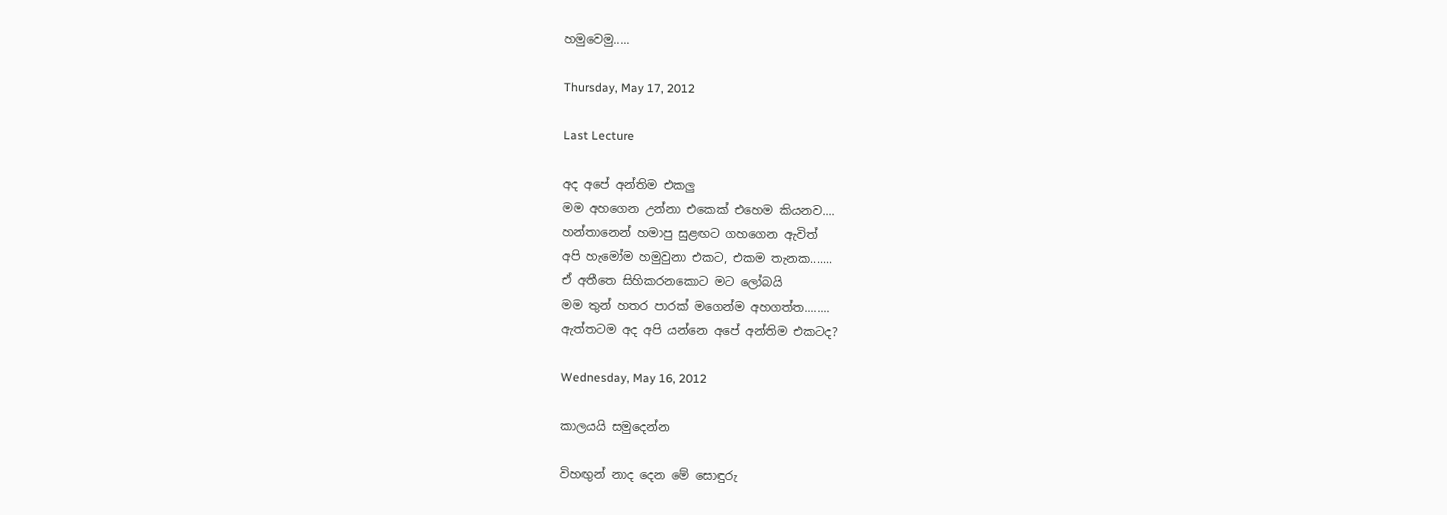හමුවෙමු.....

Thursday, May 17, 2012

Last Lecture

අද අපේ අන්තිම එකලු
මම අහගෙන උන්නා එකෙක් එහෙම කියනව....
හන්තානෙන් හමාපු සුළඟට ගහගෙන ඇවිත්
අපි හැමෝම හමුවුනා එකට, එකම තැනක.......
ඒ අතීතෙ සිහිකරනකොට මට ලෝබයි
මම තුන් හතර පාරක් මගෙන්ම අහගත්ත........
ඇත්තටම අද අපි යන්නෙ අපේ අන්තිම එකටද?

Wednesday, May 16, 2012

කාලයයි සමුදෙන්න

විහඟුන් නාද දෙන මේ සොඳුරු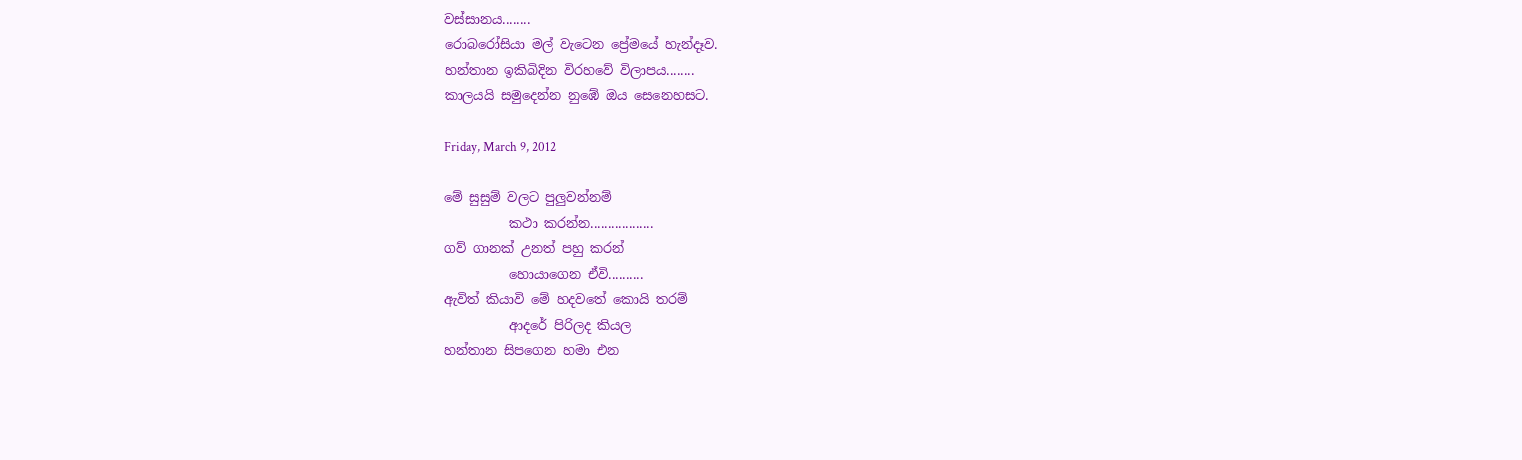වස්සානය........
රොබරෝසියා මල් වැටෙන ප්‍රේමයේ හැන්දෑව.
හන්තාන ඉකිබිදින විරහවේ විලාපය........
කාලයයි සමුදෙන්න නුඹේ ඔය සෙනෙහසට.

Friday, March 9, 2012

මේ සුසුම් වලට පුලුවන්නම්
          කථා කරන්න..................
ගව් ගානක් උනත් පහු කරන්
          හොයාගෙන ඒවි..........
ඇවිත් කියාවි මේ හදවතේ කොයි තරම්
          ආදරේ පිරිලද කියල
හන්තාන සිපගෙන හමා එන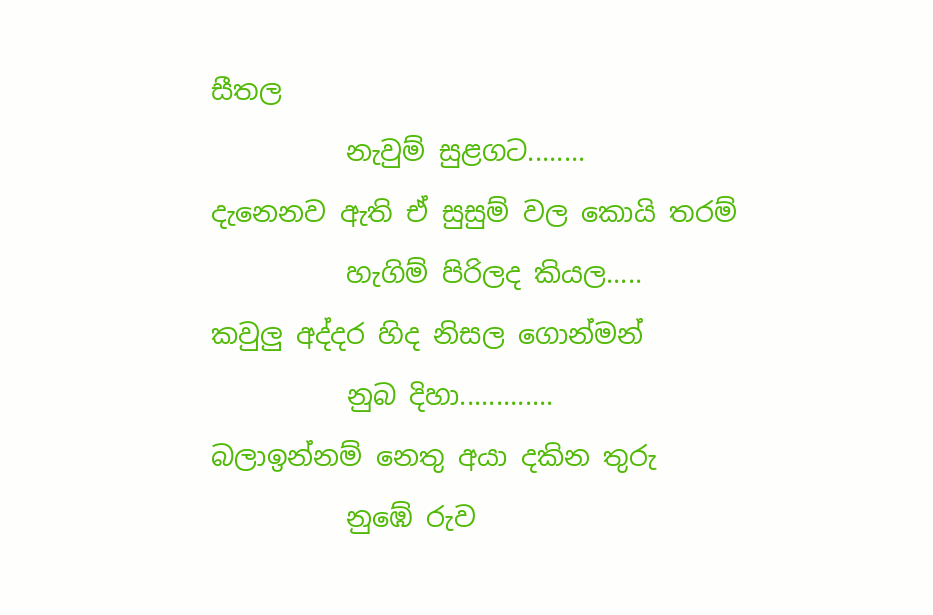සීතල
          නැවුම් සුළගට........
දැනෙනව ඇති ඒ සුසුම් වල කොයි තරම්
          හැගිම් පිරිලද කියල.....
කවුලු අද්දර හිද නිසල ගොන්මන්
          නුබ දිහා.............
බලාඉන්නම් නෙතු අයා දකින තුරු
          නුඹේ රුව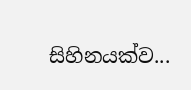සිහිනයක්ව...